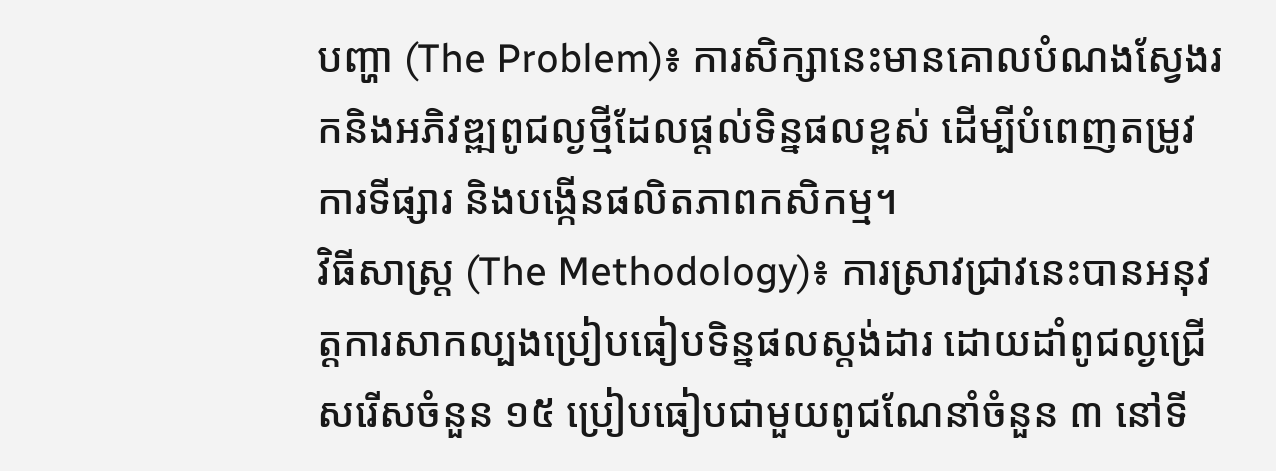បញ្ហា (The Problem)៖ ការសិក្សានេះមានគោលបំណងស្វែងរកនិងអភិវឌ្ឍពូជល្ងថ្មីដែលផ្តល់ទិន្នផលខ្ពស់ ដើម្បីបំពេញតម្រូវការទីផ្សារ និងបង្កើនផលិតភាពកសិកម្ម។
វិធីសាស្ត្រ (The Methodology)៖ ការស្រាវជ្រាវនេះបានអនុវត្តការសាកល្បងប្រៀបធៀបទិន្នផលស្តង់ដារ ដោយដាំពូជល្ងជ្រើសរើសចំនួន ១៥ ប្រៀបធៀបជាមួយពូជណែនាំចំនួន ៣ នៅទី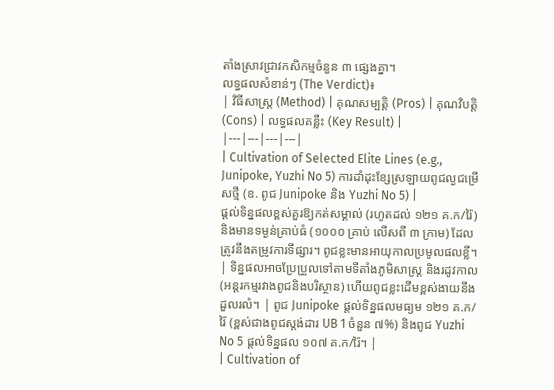តាំងស្រាវជ្រាវកសិកម្មចំនួន ៣ ផ្សេងគ្នា។
លទ្ធផលសំខាន់ៗ (The Verdict)៖
| វិធីសាស្ត្រ (Method) | គុណសម្បត្តិ (Pros) | គុណវិបត្តិ (Cons) | លទ្ធផលគន្លឹះ (Key Result) |
|---|---|---|---|
| Cultivation of Selected Elite Lines (e.g., Junipoke, Yuzhi No 5) ការដាំដុះខ្សែស្រឡាយពូជល្ងជម្រើសថ្មី (ឧ. ពូជ Junipoke និង Yuzhi No 5) |
ផ្តល់ទិន្នផលខ្ពស់គួរឱ្យកត់សម្គាល់ (រហូតដល់ ១២១ គ.ក/រ៉ៃ) និងមានទម្ងន់គ្រាប់ធំ (១០០០ គ្រាប់ លើសពី ៣ ក្រាម) ដែលត្រូវនឹងតម្រូវការទីផ្សារ។ ពូជខ្លះមានអាយុកាលប្រមូលផលខ្លី។ | ទិន្នផលអាចប្រែប្រួលទៅតាមទីតាំងភូមិសាស្ត្រ និងរដូវកាល (អន្តរកម្មរវាងពូជនិងបរិស្ថាន) ហើយពូជខ្លះដើមខ្ពស់ងាយនឹងដួលរលំ។ | ពូជ Junipoke ផ្តល់ទិន្នផលមធ្យម ១២១ គ.ក/រ៉ៃ (ខ្ពស់ជាងពូជស្តង់ដារ UB 1 ចំនួន ៧%) និងពូជ Yuzhi No 5 ផ្តល់ទិន្នផល ១០៧ គ.ក/រ៉ៃ។ |
| Cultivation of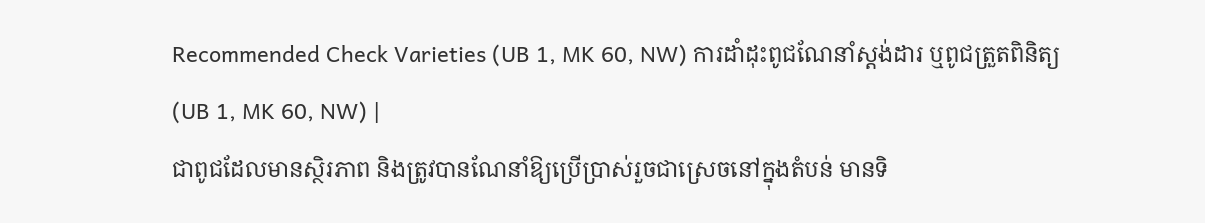Recommended Check Varieties (UB 1, MK 60, NW) ការដាំដុះពូជណែនាំស្តង់ដារ ឬពូជត្រួតពិនិត្យ (UB 1, MK 60, NW) |
ជាពូជដែលមានស្ថិរភាព និងត្រូវបានណែនាំឱ្យប្រើប្រាស់រួចជាស្រេចនៅក្នុងតំបន់ មានទិ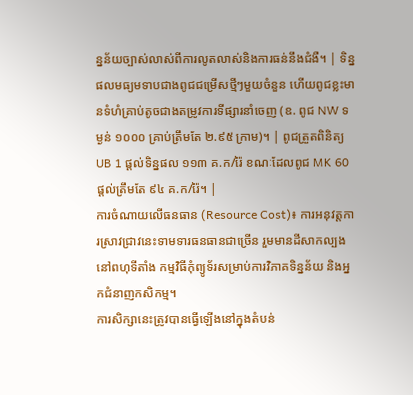ន្នន័យច្បាស់លាស់ពីការលូតលាស់និងការធន់នឹងជំងឺ។ | ទិន្នផលមធ្យមទាបជាងពូជជម្រើសថ្មីៗមួយចំនួន ហើយពូជខ្លះមានទំហំគ្រាប់តូចជាងតម្រូវការទីផ្សារនាំចេញ (ឧ. ពូជ NW ទម្ងន់ ១០០០ គ្រាប់ត្រឹមតែ ២.៩៥ ក្រាម)។ | ពូជត្រួតពិនិត្យ UB 1 ផ្តល់ទិន្នផល ១១៣ គ.ក/រ៉ៃ ខណៈដែលពូជ MK 60 ផ្តល់ត្រឹមតែ ៩៤ គ.ក/រ៉ៃ។ |
ការចំណាយលើធនធាន (Resource Cost)៖ ការអនុវត្តការស្រាវជ្រាវនេះទាមទារធនធានជាច្រើន រួមមានដីសាកល្បងនៅពហុទីតាំង កម្មវិធីកុំព្យូទ័រសម្រាប់ការវិភាគទិន្នន័យ និងអ្នកជំនាញកសិកម្ម។
ការសិក្សានេះត្រូវបានធ្វើឡើងនៅក្នុងតំបន់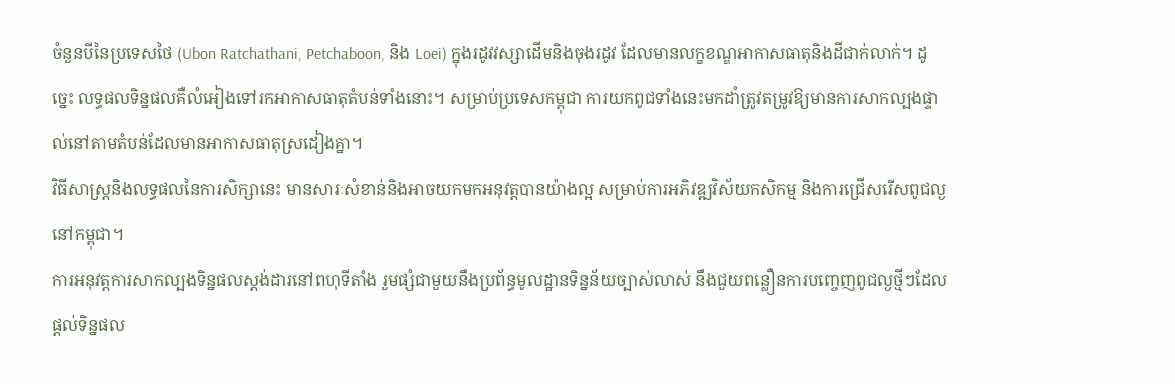ចំនួនបីនៃប្រទេសថៃ (Ubon Ratchathani, Petchaboon, និង Loei) ក្នុងរដូវវស្សាដើមនិងចុងរដូវ ដែលមានលក្ខខណ្ឌអាកាសធាតុនិងដីជាក់លាក់។ ដូច្នេះ លទ្ធផលទិន្នផលគឺលំអៀងទៅរកអាកាសធាតុតំបន់ទាំងនោះ។ សម្រាប់ប្រទេសកម្ពុជា ការយកពូជទាំងនេះមកដាំត្រូវតម្រូវឱ្យមានការសាកល្បងផ្ទាល់នៅតាមតំបន់ដែលមានអាកាសធាតុស្រដៀងគ្នា។
វិធីសាស្ត្រនិងលទ្ធផលនៃការសិក្សានេះ មានសារៈសំខាន់និងអាចយកមកអនុវត្តបានយ៉ាងល្អ សម្រាប់ការអភិវឌ្ឍវិស័យកសិកម្ម និងការជ្រើសរើសពូជល្ងនៅកម្ពុជា។
ការអនុវត្តការសាកល្បងទិន្នផលស្តង់ដារនៅពហុទីតាំង រួមផ្សំជាមួយនឹងប្រព័ន្ធមូលដ្ឋានទិន្នន័យច្បាស់លាស់ នឹងជួយពន្លឿនការបញ្ចេញពូជល្ងថ្មីៗដែលផ្តល់ទិន្នផល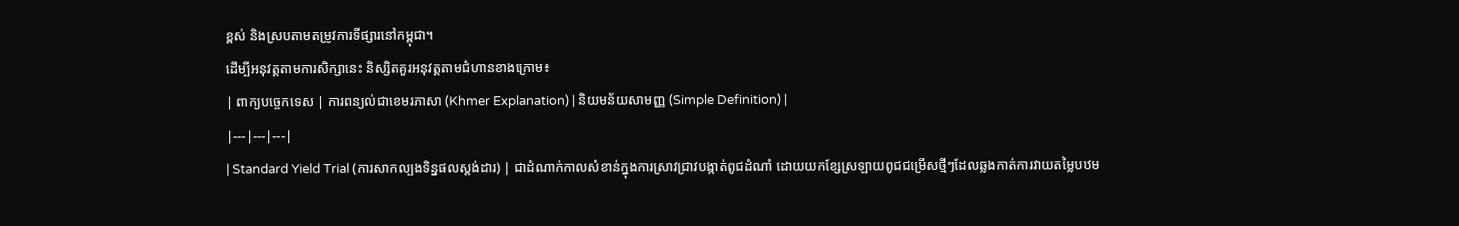ខ្ពស់ និងស្របតាមតម្រូវការទីផ្សារនៅកម្ពុជា។
ដើម្បីអនុវត្តតាមការសិក្សានេះ និស្សិតគួរអនុវត្តតាមជំហានខាងក្រោម៖
| ពាក្យបច្ចេកទេស | ការពន្យល់ជាខេមរភាសា (Khmer Explanation) | និយមន័យសាមញ្ញ (Simple Definition) |
|---|---|---|
| Standard Yield Trial (ការសាកល្បងទិន្នផលស្តង់ដារ) | ជាដំណាក់កាលសំខាន់ក្នុងការស្រាវជ្រាវបង្កាត់ពូជដំណាំ ដោយយកខ្សែស្រឡាយពូជជម្រើសថ្មីៗដែលឆ្លងកាត់ការវាយតម្លៃបឋម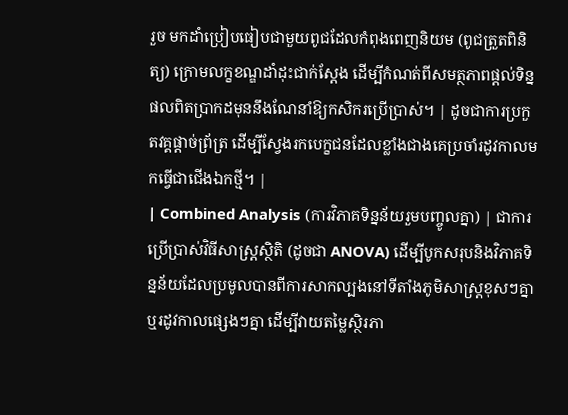រួច មកដាំប្រៀបធៀបជាមួយពូជដែលកំពុងពេញនិយម (ពូជត្រួតពិនិត្យ) ក្រោមលក្ខខណ្ឌដាំដុះជាក់ស្តែង ដើម្បីកំណត់ពីសមត្ថភាពផ្តល់ទិន្នផលពិតប្រាកដមុននឹងណែនាំឱ្យកសិករប្រើប្រាស់។ | ដូចជាការប្រកួតវគ្គផ្តាច់ព្រ័ត្រ ដើម្បីស្វែងរកបេក្ខជនដែលខ្លាំងជាងគេប្រចាំរដូវកាលមកធ្វើជាជើងឯកថ្មី។ |
| Combined Analysis (ការវិភាគទិន្នន័យរួមបញ្ចូលគ្នា) | ជាការប្រើប្រាស់វិធីសាស្ត្រស្ថិតិ (ដូចជា ANOVA) ដើម្បីបូកសរុបនិងវិភាគទិន្នន័យដែលប្រមូលបានពីការសាកល្បងនៅទីតាំងភូមិសាស្ត្រខុសៗគ្នា ឬរដូវកាលផ្សេងៗគ្នា ដើម្បីវាយតម្លៃស្ថិរភា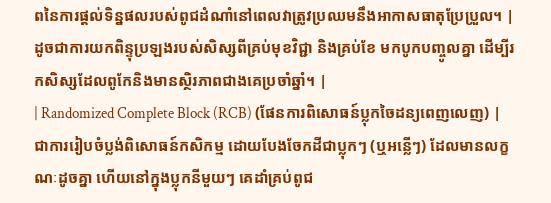ពនៃការផ្តល់ទិន្នផលរបស់ពូជដំណាំនៅពេលវាត្រូវប្រឈមនឹងអាកាសធាតុប្រែប្រួល។ | ដូចជាការយកពិន្ទុប្រឡងរបស់សិស្សពីគ្រប់មុខវិជ្ជា និងគ្រប់ខែ មកបូកបញ្ចូលគ្នា ដើម្បីរកសិស្សដែលពូកែនិងមានស្ថិរភាពជាងគេប្រចាំឆ្នាំ។ |
| Randomized Complete Block (RCB) (ផែនការពិសោធន៍ប្លុកចៃដន្យពេញលេញ) | ជាការរៀបចំប្លង់ពិសោធន៍កសិកម្ម ដោយបែងចែកដីជាប្លុកៗ (ឬអន្លើៗ) ដែលមានលក្ខណៈដូចគ្នា ហើយនៅក្នុងប្លុកនីមួយៗ គេដាំគ្រប់ពូជ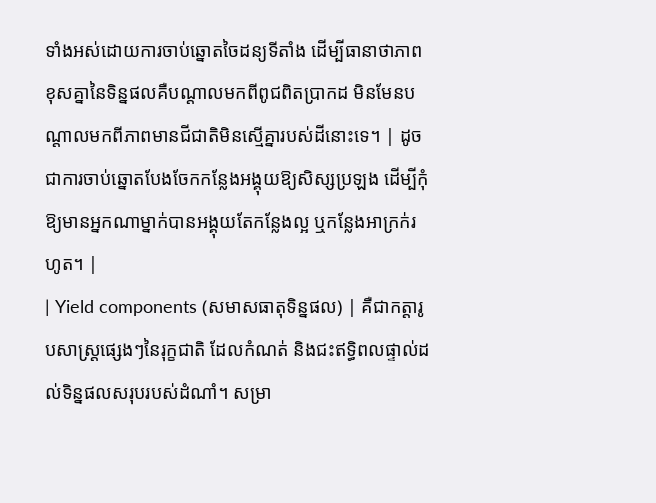ទាំងអស់ដោយការចាប់ឆ្នោតចៃដន្យទីតាំង ដើម្បីធានាថាភាពខុសគ្នានៃទិន្នផលគឺបណ្តាលមកពីពូជពិតប្រាកដ មិនមែនបណ្តាលមកពីភាពមានជីជាតិមិនស្មើគ្នារបស់ដីនោះទេ។ | ដូចជាការចាប់ឆ្នោតបែងចែកកន្លែងអង្គុយឱ្យសិស្សប្រឡង ដើម្បីកុំឱ្យមានអ្នកណាម្នាក់បានអង្គុយតែកន្លែងល្អ ឬកន្លែងអាក្រក់រហូត។ |
| Yield components (សមាសធាតុទិន្នផល) | គឺជាកត្តារូបសាស្ត្រផ្សេងៗនៃរុក្ខជាតិ ដែលកំណត់ និងជះឥទ្ធិពលផ្ទាល់ដល់ទិន្នផលសរុបរបស់ដំណាំ។ សម្រា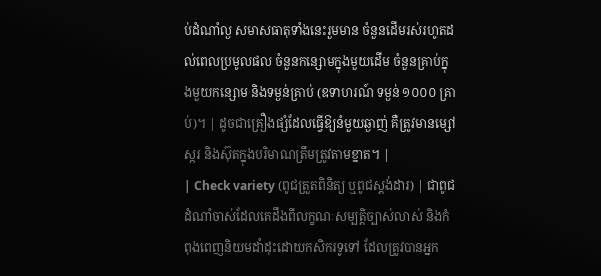ប់ដំណាំល្ង សមាសធាតុទាំងនេះរួមមាន ចំនួនដើមរស់រហូតដល់ពេលប្រមូលផល ចំនួនកន្សោមក្នុងមួយដើម ចំនួនគ្រាប់ក្នុងមួយកន្សោម និងទម្ងន់គ្រាប់ (ឧទាហរណ៍ ទម្ងន់ ១០០០ គ្រាប់)។ | ដូចជាគ្រឿងផ្សំដែលធ្វើឱ្យនំមួយឆ្ងាញ់ គឺត្រូវមានម្សៅ ស្ករ និងស៊ុតក្នុងបរិមាណត្រឹមត្រូវតាមខ្នាត។ |
| Check variety (ពូជត្រួតពិនិត្យ ឬពូជស្តង់ដារ) | ជាពូជដំណាំចាស់ដែលគេដឹងពីលក្ខណៈសម្បត្តិច្បាស់លាស់ និងកំពុងពេញនិយមដាំដុះដោយកសិករទូទៅ ដែលត្រូវបានអ្នក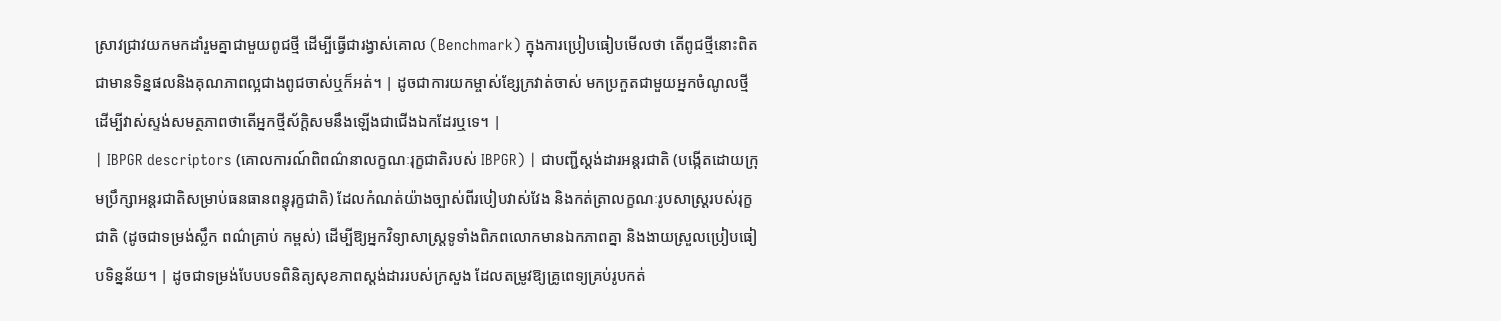ស្រាវជ្រាវយកមកដាំរួមគ្នាជាមួយពូជថ្មី ដើម្បីធ្វើជារង្វាស់គោល (Benchmark) ក្នុងការប្រៀបធៀបមើលថា តើពូជថ្មីនោះពិតជាមានទិន្នផលនិងគុណភាពល្អជាងពូជចាស់ឬក៏អត់។ | ដូចជាការយកម្ចាស់ខ្សែក្រវាត់ចាស់ មកប្រកួតជាមួយអ្នកចំណូលថ្មី ដើម្បីវាស់ស្ទង់សមត្ថភាពថាតើអ្នកថ្មីស័ក្តិសមនឹងឡើងជាជើងឯកដែរឬទេ។ |
| IBPGR descriptors (គោលការណ៍ពិពណ៌នាលក្ខណៈរុក្ខជាតិរបស់ IBPGR) | ជាបញ្ជីស្តង់ដារអន្តរជាតិ (បង្កើតដោយក្រុមប្រឹក្សាអន្តរជាតិសម្រាប់ធនធានពន្ធុរុក្ខជាតិ) ដែលកំណត់យ៉ាងច្បាស់ពីរបៀបវាស់វែង និងកត់ត្រាលក្ខណៈរូបសាស្ត្ររបស់រុក្ខជាតិ (ដូចជាទម្រង់ស្លឹក ពណ៌គ្រាប់ កម្ពស់) ដើម្បីឱ្យអ្នកវិទ្យាសាស្ត្រទូទាំងពិភពលោកមានឯកភាពគ្នា និងងាយស្រួលប្រៀបធៀបទិន្នន័យ។ | ដូចជាទម្រង់បែបបទពិនិត្យសុខភាពស្តង់ដាររបស់ក្រសួង ដែលតម្រូវឱ្យគ្រូពេទ្យគ្រប់រូបកត់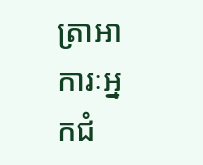ត្រាអាការៈអ្នកជំ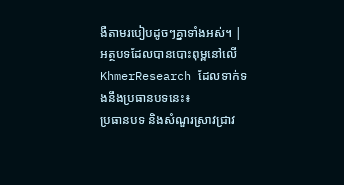ងឺតាមរបៀបដូចៗគ្នាទាំងអស់។ |
អត្ថបទដែលបានបោះពុម្ពនៅលើ KhmerResearch ដែលទាក់ទងនឹងប្រធានបទនេះ៖
ប្រធានបទ និងសំណួរស្រាវជ្រាវ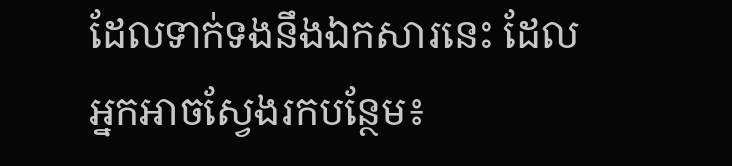ដែលទាក់ទងនឹងឯកសារនេះ ដែលអ្នកអាចស្វែងរកបន្ថែម៖